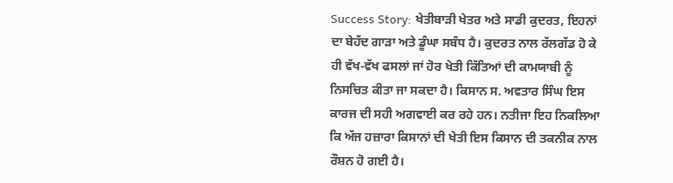Success Story: ਖੇਤੀਬਾੜੀ ਖੇਤਰ ਅਤੇ ਸਾਡੀ ਕੁਦਰਤ, ਇਹਨਾਂ ਦਾ ਬੇਹੱਦ ਗਾੜਾ ਅਤੇ ਡੂੰਘਾ ਸਬੰਧ ਹੈ। ਕੁਦਰਤ ਨਾਲ ਰੱਲਗੱਡ ਹੋ ਕੇ ਹੀ ਵੱਖ-ਵੱਖ ਫਸਲਾਂ ਜਾਂ ਹੋਰ ਖੇਤੀ ਕਿੱਤਿਆਂ ਦੀ ਕਾਮਯਾਬੀ ਨੂੰ ਨਿਸਚਿਤ ਕੀਤਾ ਜਾ ਸਕਦਾ ਹੈ। ਕਿਸਾਨ ਸ. ਅਵਤਾਰ ਸਿੰਘ ਇਸ ਕਾਰਜ ਦੀ ਸਹੀ ਅਗਵਾਈ ਕਰ ਰਹੇ ਹਨ। ਨਤੀਜਾ ਇਹ ਨਿਕਲਿਆ ਕਿ ਅੱਜ ਹਜ਼ਾਰਾ ਕਿਸਾਨਾਂ ਦੀ ਖੇਤੀ ਇਸ ਕਿਸਾਨ ਦੀ ਤਕਨੀਕ ਨਾਲ ਰੌਸ਼ਨ ਹੋ ਗਈ ਹੈ।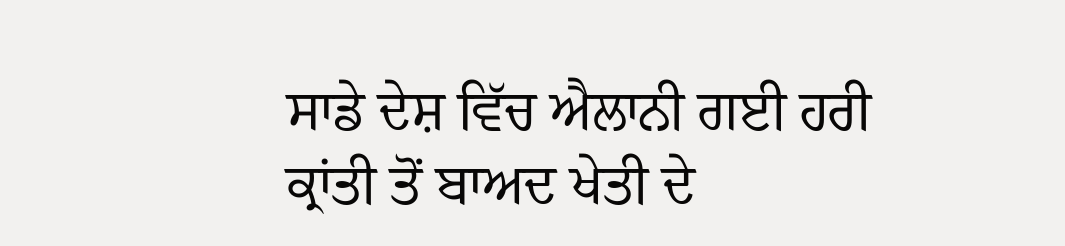ਸਾਡੇ ਦੇਸ਼ ਵਿੱਚ ਐਲਾਨੀ ਗਈ ਹਰੀ ਕ੍ਰਾਂਤੀ ਤੋਂ ਬਾਅਦ ਖੇਤੀ ਦੇ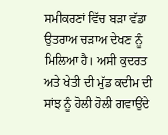ਸਮੀਕਰਣਾਂ ਵਿੱਚ ਬੜਾ ਵੱਡਾ ਉਤਰਾਅ ਚੜਾਅ ਦੇਖਣ ਨੂੰ ਮਿਲਿਆ ਹੈ। ਅਸੀ ਕੁਦਰਤ ਅਤੇ ਖੇਤੀ ਦੀ ਮੁੱਡ ਕਦੀਮ ਦੀ ਸਾਂਝ ਨੂੰ ਹੋਲੀ ਹੋਲੀ ਗਵਾਉਂਦੇ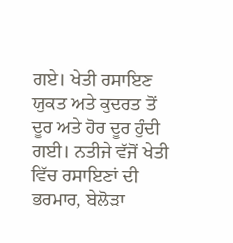ਗਏ। ਖੇਤੀ ਰਸਾਇਣ ਯੁਕਤ ਅਤੇ ਕੁਦਰਤ ਤੋਂ ਦੂਰ ਅਤੇ ਹੋਰ ਦੂਰ ਹੁੰਦੀ ਗਈ। ਨਤੀਜੇ ਵੱਜੋਂ ਖੇਤੀ ਵਿੱਚ ਰਸਾਇਣਾਂ ਦੀ ਭਰਮਾਰ, ਬੇਲੋੜਾ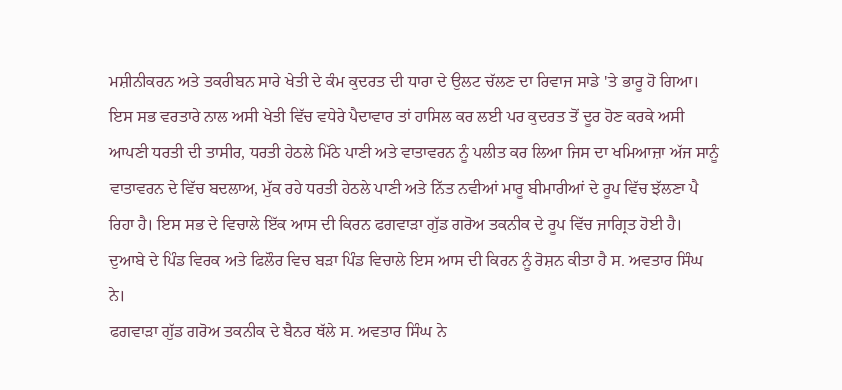ਮਸ਼ੀਨੀਕਰਨ ਅਤੇ ਤਕਰੀਬਨ ਸਾਰੇ ਖੇਤੀ ਦੇ ਕੰਮ ਕੁਦਰਤ ਦੀ ਧਾਰਾ ਦੇ ਉਲਟ ਚੱਲਣ ਦਾ ਰਿਵਾਜ ਸਾਡੇ 'ਤੇ ਭਾਰੂ ਹੋ ਗਿਆ। ਇਸ ਸਭ ਵਰਤਾਰੇ ਨਾਲ ਅਸੀ ਖੇਤੀ ਵਿੱਚ ਵਧੇਰੇ ਪੈਦਾਵਾਰ ਤਾਂ ਹਾਸਿਲ ਕਰ ਲਈ ਪਰ ਕੁਦਰਤ ਤੋਂ ਦੂਰ ਹੋਣ ਕਰਕੇ ਅਸੀ ਆਪਣੀ ਧਰਤੀ ਦੀ ਤਾਸੀਰ, ਧਰਤੀ ਹੇਠਲੇ ਮਿੱਠੇ ਪਾਣੀ ਅਤੇ ਵਾਤਾਵਰਨ ਨੂੰ ਪਲੀਤ ਕਰ ਲਿਆ ਜਿਸ ਦਾ ਖਮਿਆਜ਼ਾ ਅੱਜ ਸਾਨੂੰ ਵਾਤਾਵਰਨ ਦੇ ਵਿੱਚ ਬਦਲਾਅ, ਮੁੱਕ ਰਹੇ ਧਰਤੀ ਹੇਠਲੇ ਪਾਣੀ ਅਤੇ ਨਿੱਤ ਨਵੀਆਂ ਮਾਰੂ ਬੀਮਾਰੀਆਂ ਦੇ ਰੂਪ ਵਿੱਚ ਝੱਲਣਾ ਪੈ ਰਿਹਾ ਹੈ। ਇਸ ਸਭ ਦੇ ਵਿਚਾਲੇ ਇੱਕ ਆਸ ਦੀ ਕਿਰਨ ਫਗਵਾੜਾ ਗੁੱਡ ਗਰੋਅ ਤਕਨੀਕ ਦੇ ਰੂਪ ਵਿੱਚ ਜਾਗ੍ਰਿਤ ਹੋਈ ਹੈ। ਦੁਆਬੇ ਦੇ ਪਿੰਡ ਵਿਰਕ ਅਤੇ ਫਿਲੌਰ ਵਿਚ ਬੜਾ ਪਿੰਡ ਵਿਚਾਲੇ ਇਸ ਆਸ ਦੀ ਕਿਰਨ ਨੂੰ ਰੋਸ਼ਨ ਕੀਤਾ ਹੈ ਸ. ਅਵਤਾਰ ਸਿੰਘ ਨੇ।
ਫਗਵਾੜਾ ਗੁੱਡ ਗਰੋਅ ਤਕਨੀਕ ਦੇ ਬੈਨਰ ਥੱਲੇ ਸ. ਅਵਤਾਰ ਸਿੰਘ ਨੇ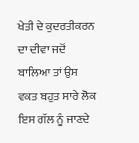ਖੇਤੀ ਦੇ ਕੁਦਰਤੀਕਰਨ ਦਾ ਦੀਵਾ ਜਦੋਂ ਬਾਲਿਆ ਤਾਂ ਉਸ ਵਕਤ ਬਹੁਤ ਸਾਰੇ ਲੋਕ ਇਸ ਗੱਲ ਨੂੰ ਜਾਣਦੇ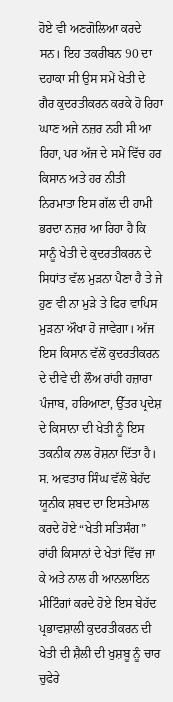ਹੋਏ ਵੀ ਅਣਗੋਲਿਆ ਕਰਦੇ ਸਨ। ਇਹ ਤਕਰੀਬਨ 90 ਦਾ ਦਹਾਕਾ ਸੀ ਉਸ ਸਮੇਂ ਖੇਤੀ ਦੇ ਗੈਰ ਕੁਦਰਤੀਕਰਨ ਕਰਕੇ ਹੋ ਰਿਹਾ ਘਾਣ ਅਜੇ ਨਜ਼ਰ ਨਹੀ ਸੀ ਆ ਰਿਹਾ, ਪਰ ਅੱਜ ਦੇ ਸਮੇਂ ਵਿੱਚ ਹਰ ਕਿਸਾਨ ਅਤੇ ਹਰ ਨੀਤੀ ਨਿਰਮਾਤਾ ਇਸ ਗੱਲ ਦੀ ਹਾਮੀ ਭਰਦਾ ਨਜ਼ਰ ਆ ਰਿਹਾ ਹੈ ਕਿ ਸਾਨੂੰ ਖੇਤੀ ਦੇ ਕੁਦਰਤੀਕਰਨ ਦੇ ਸਿਧਾਂਤ ਵੱਲ ਮੁੜਨਾ ਪੈਣਾ ਹੈ ਤੇ ਜੇ ਹੁਣ ਵੀ ਨਾ ਮੁੜੇ ਤੇ ਫਿਰ ਵਾਪਿਸ ਮੁੜਨਾ ਔਖਾ ਹੋ ਜਾਵੇਗਾ। ਅੱਜ ਇਸ ਕਿਸਾਨ ਵੱਲੋਂ ਕੁਦਰਤੀਕਰਨ ਦੇ ਦੀਵੇ ਦੀ ਲੌਅ ਰਾਂਹੀ ਹਜ਼ਾਰਾ ਪੰਜਾਬ, ਹਰਿਆਣਾ, ਉੱਤਰ ਪ੍ਰਦੇਸ਼ ਦੇ ਕਿਸਾਨਾ ਦੀ ਖੇਤੀ ਨੂੰ ਇਸ ਤਕਨੀਕ ਨਾਲ ਰੋਸ਼ਨਾ ਦਿੱਤਾ ਹੈ।
ਸ. ਅਵਤਾਰ ਸਿੰਘ ਵੱਲੋਂ ਬੇਹੱਦ ਯੂਨੀਕ ਸ਼ਬਦ ਦਾ ਇਸਤੇਮਾਲ ਕਰਦੇ ਹੋਏ “ਖੇਤੀ ਸਤਿਸੰਗ” ਰਾਂਹੀ ਕਿਸਾਨਾਂ ਦੇ ਖੇਤਾਂ ਵਿੱਚ ਜਾ ਕੇ ਅਤੇ ਨਾਲ ਹੀ ਆਨਲਾਇਨ ਮੀਟਿੰਗਾਂ ਕਰਦੇ ਹੋਏ ਇਸ ਬੇਹੱਦ ਪ੍ਰਭਾਵਸ਼ਾਲੀ ਕੁਦਰਤੀਕਰਨ ਦੀ ਖੇਤੀ ਦੀ ਸ਼ੈਲੀ ਦੀ ਖੁਸ਼ਬੂ ਨੂੰ ਚਾਰ ਚੁਫੇਰੇ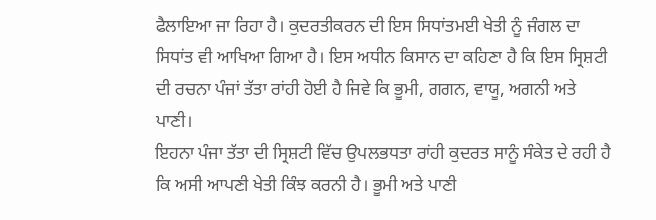ਫੈਲਾਇਆ ਜਾ ਰਿਹਾ ਹੈ। ਕੁਦਰਤੀਕਰਨ ਦੀ ਇਸ ਸਿਧਾਂਤਮਈ ਖੇਤੀ ਨੂੰ ਜੰਗਲ ਦਾ ਸਿਧਾਂਤ ਵੀ ਆਖਿਆ ਗਿਆ ਹੈ। ਇਸ ਅਧੀਨ ਕਿਸਾਨ ਦਾ ਕਹਿਣਾ ਹੈ ਕਿ ਇਸ ਸ੍ਰਿਸ਼ਟੀ ਦੀ ਰਚਨਾ ਪੰਜਾਂ ਤੱਤਾ ਰਾਂਹੀ ਹੋਈ ਹੈ ਜਿਵੇ ਕਿ ਭੂਮੀ, ਗਗਨ, ਵਾਯੂ, ਅਗਨੀ ਅਤੇ ਪਾਣੀ।
ਇਹਨਾ ਪੰਜਾ ਤੱਤਾ ਦੀ ਸ੍ਰਿਸ਼ਟੀ ਵਿੱਚ ਉਪਲਭਧਤਾ ਰਾਂਹੀ ਕੁਦਰਤ ਸਾਨੂੰ ਸੰਕੇਤ ਦੇ ਰਹੀ ਹੈ ਕਿ ਅਸੀ ਆਪਣੀ ਖੇਤੀ ਕਿੰਝ ਕਰਨੀ ਹੈ। ਭੂਮੀ ਅਤੇ ਪਾਣੀ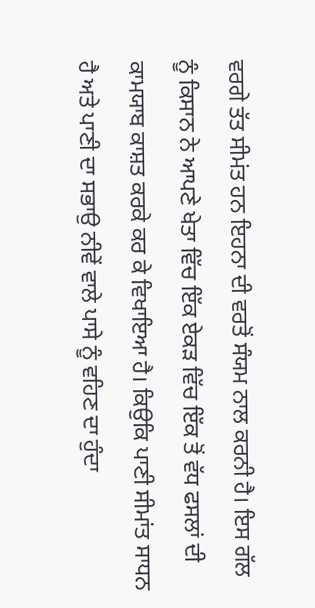ਵਰਗੇ ਤੱਤ ਸੀਮਂਤ ਹਨ ਇਹਨਾ ਦੀ ਵਰਤੋਂ ਸੰਯਮ ਨਾਲ ਕਰਨੀ ਹੈ। ਇਸ ਗੱਲ ਨੂੰ ਕਿਸਾਨ ਨੇ ਆਪਣੇ ਖੇਤਾ ਵਿੱਚ ਇੱਕ ਏਕੜ ਵਿੱਚ ਇੱਕ ਤੋਂ ਵੱਧ ਫਸਲਾਂ ਦੀ ਕਾਮਯਾਬ ਕਾਸ਼ਤ ਕਰਕੇ ਕਰ ਕੇ ਵਿਖਾਇਆ ਹੈ। ਕਿਉਕਿ ਪਾਣੀ ਸੀਮਾਂਤ ਸਾਧਨ ਹੈ ਅਤੇ ਪਾਣੀ ਦਾ ਸਭਾਉ ਨੀਵੇਂ ਵਾਲੇ ਪਾਸੇ ਨੂੰ ਵਹਿਣ ਦਾ ਹੁੰਦਾ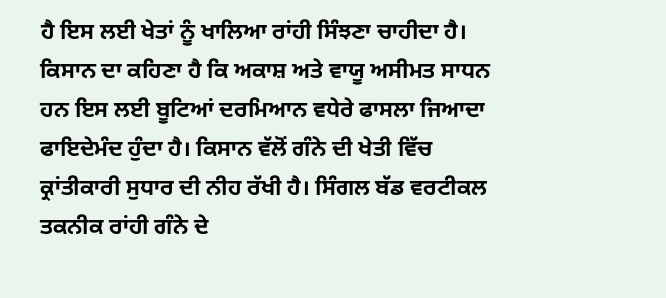ਹੈ ਇਸ ਲਈ ਖੇਤਾਂ ਨੂੰ ਖਾਲਿਆ ਰਾਂਹੀ ਸਿੰਝਣਾ ਚਾਹੀਦਾ ਹੈ।
ਕਿਸਾਨ ਦਾ ਕਹਿਣਾ ਹੈ ਕਿ ਅਕਾਸ਼ ਅਤੇ ਵਾਯੂ ਅਸੀਮਤ ਸਾਧਨ ਹਨ ਇਸ ਲਈ ਬੂਟਿਆਂ ਦਰਮਿਆਨ ਵਧੇਰੇ ਫਾਸਲਾ ਜਿਆਦਾ ਫਾਇਦੇਮੰਦ ਹੁੰਦਾ ਹੈ। ਕਿਸਾਨ ਵੱਲੋਂ ਗੰਨੇ ਦੀ ਖੇਤੀ ਵਿੱਚ ਕ੍ਰਾਂਤੀਕਾਰੀ ਸੁਧਾਰ ਦੀ ਨੀਹ ਰੱਖੀ ਹੈ। ਸਿੰਗਲ ਬੱਡ ਵਰਟੀਕਲ ਤਕਨੀਕ ਰਾਂਹੀ ਗੰਨੇ ਦੇ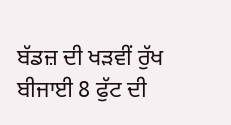ਬੱਡਜ਼ ਦੀ ਖੜਵੀਂ ਰੁੱਖ ਬੀਜਾਈ 8 ਫੁੱਟ ਦੀ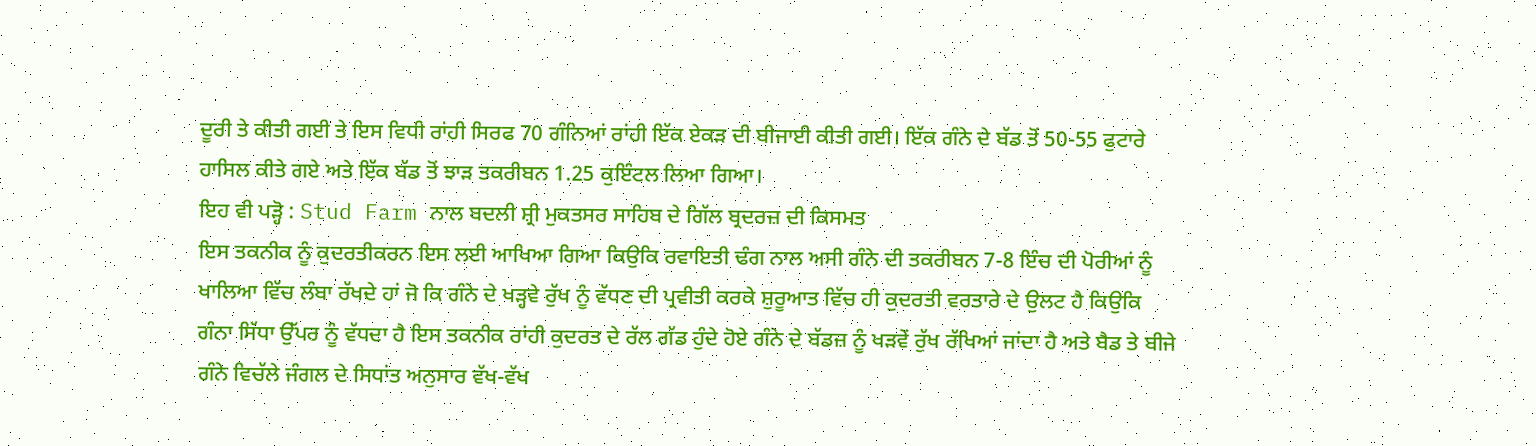ਦੂਰੀ ਤੇ ਕੀਤੀ ਗਈ ਤੇ ਇਸ ਵਿਧੀ ਰਾਂਹੀ ਸਿਰਫ 70 ਗੰਨਿਆਂ ਰਾਂਹੀ ਇੱਕ ਏਕੜ ਦੀ ਬੀਜਾਈ ਕੀਤੀ ਗਈ। ਇੱਕ ਗੰਨੇ ਦੇ ਬੱਡ ਤੋਂ 50-55 ਫੁਟਾਰੇ ਹਾਸਿਲ ਕੀਤੇ ਗਏ ਅਤੇ ਇੱਕ ਬੱਡ ਤੋਂ ਝਾੜ ਤਕਰੀਬਨ 1.25 ਕੁਇੰਟਲ ਲਿਆ ਗਿਆ।
ਇਹ ਵੀ ਪੜ੍ਹੋ : Stud Farm ਨਾਲ ਬਦਲੀ ਸ਼੍ਰੀ ਮੁਕਤਸਰ ਸਾਹਿਬ ਦੇ ਗਿੱਲ ਬ੍ਰਦਰਜ਼ ਦੀ ਕਿਸਮਤ
ਇਸ ਤਕਨੀਕ ਨੂੰ ਕੁਦਰਤੀਕਰਨ ਇਸ ਲਈ ਆਖਿਆ ਗਿਆ ਕਿਉਕਿ ਰਵਾਇਤੀ ਢੰਗ ਨਾਲ ਅਸੀ ਗੰਨੇ ਦੀ ਤਕਰੀਬਨ 7-8 ਇੰਚ ਦੀ ਪੋਰੀਆਂ ਨੂੰ ਖਾਲਿਆ ਵਿੱਚ ਲੰਬਾ ਰੱਖਦੇ ਹਾਂ ਜੋ ਕਿ ਗੰਨੇ ਦੇ ਖੜ੍ਹਵੇ ਰੁੱਖ ਨੂੰ ਵੱਧਣ ਦੀ ਪ੍ਰਵੀਤੀ ਕਰਕੇ ਸ਼ੁਰੂਆਤ ਵਿੱਚ ਹੀ ਕੁਦਰਤੀ ਵਰਤਾਰੇ ਦੇ ਉਲਟ ਹੈ ਕਿਉਕਿ ਗੰਨਾ ਸਿੱਧਾ ਉੱਪਰ ਨੂੰ ਵੱਧਦਾ ਹੈ ਇਸ ਤਕਨੀਕ ਰਾਂਹੀ ਕੁਦਰਤ ਦੇ ਰੱਲ ਗੱਡ ਹੁੰਦੇ ਹੋਏ ਗੰਨੇ ਦੇ ਬੱਡਜ਼ ਨੂੰ ਖੜਵੇਂ ਰੁੱਖ ਰੱਖਿਆਂ ਜਾਂਦਾ ਹੈ ਅਤੇ ਬੈਡ ਤੇ ਬੀਜੇ ਗੰਨੇ ਵਿਚੱਲੇ ਜੰਗਲ ਦੇ ਸਿਧਾਂਤ ਅਨੁਸਾਰ ਵੱਖ-ਵੱਖ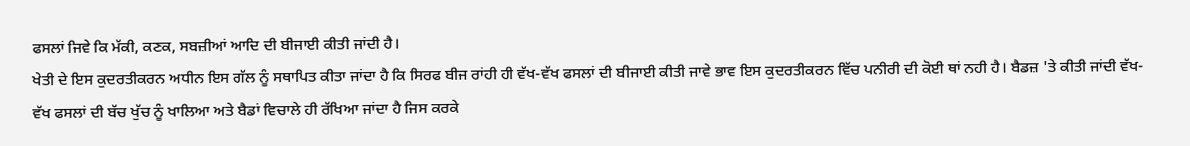ਫਸਲਾਂ ਜਿਵੇ ਕਿ ਮੱਕੀ, ਕਣਕ, ਸਬਜ਼ੀਆਂ ਆਦਿ ਦੀ ਬੀਜਾਈ ਕੀਤੀ ਜਾਂਦੀ ਹੈ।
ਖੇਤੀ ਦੇ ਇਸ ਕੁਦਰਤੀਕਰਨ ਅਧੀਨ ਇਸ ਗੱਲ ਨੂੰ ਸਥਾਪਿਤ ਕੀਤਾ ਜਾਂਦਾ ਹੈ ਕਿ ਸਿਰਫ ਬੀਜ ਰਾਂਹੀ ਹੀ ਵੱਖ-ਵੱਖ ਫਸਲਾਂ ਦੀ ਬੀਜਾਈ ਕੀਤੀ ਜਾਵੇ ਭਾਵ ਇਸ ਕੁਦਰਤੀਕਰਨ ਵਿੱਚ ਪਨੀਰੀ ਦੀ ਕੋਈ ਥਾਂ ਨਹੀ ਹੈ। ਬੈਡਜ਼ 'ਤੇ ਕੀਤੀ ਜਾਂਦੀ ਵੱਖ-ਵੱਖ ਫਸਲਾਂ ਦੀ ਬੱਚ ਖੁੱਚ ਨੂੰ ਖਾਲਿਆ ਅਤੇ ਬੈਡਾਂ ਵਿਚਾਲੇ ਹੀ ਰੱਖਿਆ ਜਾਂਦਾ ਹੈ ਜਿਸ ਕਰਕੇ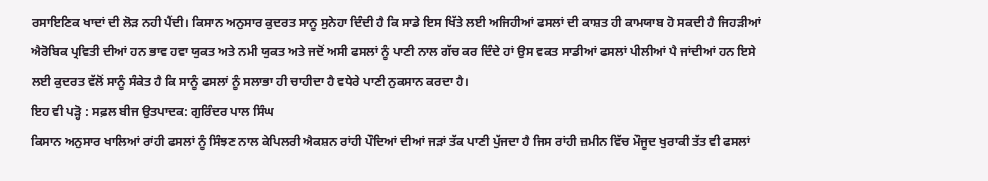ਰਸਾਇਣਿਕ ਖਾਦਾਂ ਦੀ ਲੋੜ ਨਹੀ ਪੈਂਦੀ। ਕਿਸਾਨ ਅਨੁਸਾਰ ਕੁਦਰਤ ਸਾਨੂ ਸੁਨੇਹਾ ਦਿੰਦੀ ਹੈ ਕਿ ਸਾਡੇ ਇਸ ਖਿੱਤੇ ਲਈ ਅਜਿਹੀਆਂ ਫਸਲਾਂ ਦੀ ਕਾਸ਼ਤ ਹੀ ਕਾਮਯਾਬ ਹੋ ਸਕਦੀ ਹੈ ਜਿਹੜੀਆਂ ਐਰੋਬਿਕ ਪ੍ਰਵਿਤੀ ਦੀਆਂ ਹਨ ਭਾਵ ਹਵਾ ਯੁਕਤ ਅਤੇ ਨਮੀ ਯੁਕਤ ਅਤੇ ਜਦੋਂ ਅਸੀ ਫਸਲਾਂ ਨੂੰ ਪਾਣੀ ਨਾਲ ਗੱਚ ਕਰ ਦਿੰਦੇ ਹਾਂ ਉਸ ਵਕਤ ਸਾਡੀਆਂ ਫਸਲਾਂ ਪੀਲੀਆਂ ਪੈ ਜਾਂਦੀਆਂ ਹਨ ਇਸੇ ਲਈ ਕੁਦਰਤ ਵੱਲੋਂ ਸਾਨੂੰ ਸੰਕੇਤ ਹੈ ਕਿ ਸਾਨੂੰ ਫਸਲਾਂ ਨੂੰ ਸਲਾਭਾ ਹੀ ਚਾਹੀਦਾ ਹੈ ਵਧੇਰੇ ਪਾਣੀ ਨੁਕਸਾਨ ਕਰਦਾ ਹੈ।
ਇਹ ਵੀ ਪੜ੍ਹੋ : ਸਫ਼ਲ ਬੀਜ ਉਤਪਾਦਕ: ਗੁਰਿੰਦਰ ਪਾਲ ਸਿੰਘ
ਕਿਸਾਨ ਅਨੁਸਾਰ ਖਾਲਿਆਂ ਰਾਂਹੀ ਫਸਲਾਂ ਨੂੰ ਸਿੰਝਣ ਨਾਲ ਕੇਪਿਲਰੀ ਐਕਸ਼ਨ ਰਾਂਹੀ ਪੌਦਿਆਂ ਦੀਆਂ ਜੜਾਂ ਤੱਕ ਪਾਣੀ ਪੁੱਜਦਾ ਹੈ ਜਿਸ ਰਾਂਹੀ ਜ਼ਮੀਨ ਵਿੱਚ ਮੌਜੂਦ ਖੁਰਾਕੀ ਤੱਤ ਵੀ ਫਸਲਾਂ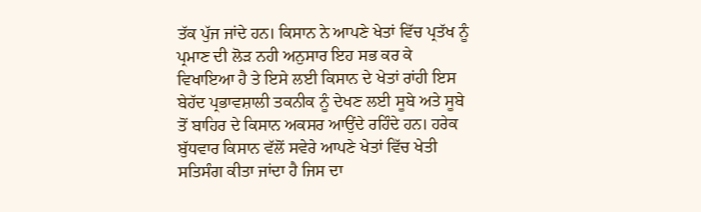ਤੱਕ ਪੁੱਜ ਜਾਂਦੇ ਹਨ। ਕਿਸਾਨ ਨੇ ਆਪਣੇ ਖੇਤਾਂ ਵਿੱਚ ਪ੍ਰਤੱਖ ਨੂੰ ਪ੍ਰਮਾਣ ਦੀ ਲੋੜ ਨਹੀ ਅਨੁਸਾਰ ਇਹ ਸਭ ਕਰ ਕੇ ਵਿਖਾਇਆ ਹੈ ਤੇ ਇਸੇ ਲਈ ਕਿਸਾਨ ਦੇ ਖੇਤਾਂ ਰਾਂਹੀ ਇਸ ਬੇਹੱਦ ਪ੍ਰਭਾਵਸ਼ਾਲੀ ਤਕਨੀਕ ਨੂੰ ਦੇਖਣ ਲਈ ਸੂਬੇ ਅਤੇ ਸੂਬੇ ਤੋਂ ਬਾਹਿਰ ਦੇ ਕਿਸਾਨ ਅਕਸਰ ਆਉਂਦੇ ਰਹਿੰਦੇ ਹਨ। ਹਰੇਕ ਬੁੱਧਵਾਰ ਕਿਸਾਨ ਵੱਲੋਂ ਸਵੇਰੇ ਆਪਣੇ ਖੇਤਾਂ ਵਿੱਚ ਖੇਤੀ ਸਤਿਸੰਗ ਕੀਤਾ ਜਾਂਦਾ ਹੈ ਜਿਸ ਦਾ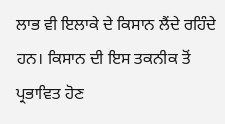ਲਾਭ ਵੀ ਇਲਾਕੇ ਦੇ ਕਿਸਾਨ ਲੈਂਦੇ ਰਹਿੰਦੇ ਹਨ। ਕਿਸਾਨ ਦੀ ਇਸ ਤਕਨੀਕ ਤੋਂ ਪ੍ਰਭਾਵਿਤ ਹੋਣ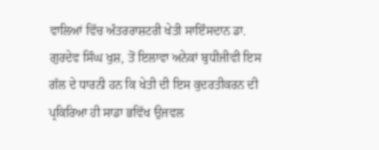ਵਾਲਿਆਂ ਵਿੱਚ ਅੰਤਰਰਾਸ਼ਟਰੀ ਖੇਤੀ ਸਾਇੰਸਦਾਨ ਡਾ. ਗੁਰਦੇਵ ਸਿੰਘ ਖੁਸ਼, ਤੋਂ ਇਲਾਵਾ ਅਨੇਕਾਂ ਬੁਧੀਜੀਵੀ ਇਸ ਗੱਲ ਦੇ ਧਾਰਨੀ ਹਨ ਕਿ ਖੇਤੀ ਦੀ ਇਸ ਕੁਦਰਤੀਕਰਨ ਦੀ ਪ੍ਰਕਿਰਿਆ ਹੀ ਸਾਡਾ ਭਵਿੱਖ ਉਜਵਲ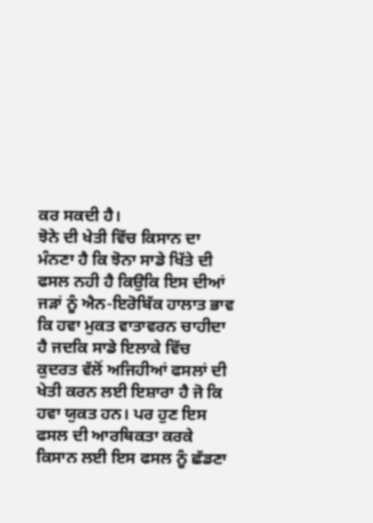ਕਰ ਸਕਦੀ ਹੈ।
ਝੋਨੇ ਦੀ ਖੇਤੀ ਵਿੱਚ ਕਿਸਾਨ ਦਾ ਮੰਨਣਾ ਹੈ ਕਿ ਝੋਨਾ ਸਾਡੇ ਖਿੱਤੇ ਦੀ ਫਸਲ ਨਹੀ ਹੈ ਕਿਉਕਿ ਇਸ ਦੀਆਂ ਜੜਾਂ ਨੂੰ ਐਨ-ਇਰੋਬਿੱਕ ਹਾਲਾਤ ਭਾਵ ਕਿ ਹਵਾ ਮੁਕਤ ਵਾਤਾਵਰਨ ਚਾਹੀਦਾ ਹੈ ਜਦਕਿ ਸਾਡੇ ਇਲਾਕੇ ਵਿੱਚ ਕੁਦਰਤ ਵੱਲੋਂ ਅਜਿਹੀਆਂ ਫਸਲਾਂ ਦੀ ਖੇਤੀ ਕਰਨ ਲਈ ਇਸ਼ਾਰਾ ਹੈ ਜੋ ਕਿ ਹਵਾ ਯੁਕਤ ਹਨ। ਪਰ ਹੁਣ ਇਸ ਫਸਲ ਦੀ ਆਰਥਿਕਤਾ ਕਰਕੇ ਕਿਸਾਨ ਲਈ ਇਸ ਫਸਲ ਨੂੰ ਛੱਡਣਾ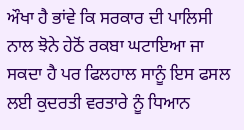ਔਖਾ ਹੈ ਭਾਂਵੇ ਕਿ ਸਰਕਾਰ ਦੀ ਪਾਲਿਸੀ ਨਾਲ ਝੋਨੇ ਹੇਠੋਂ ਰਕਬਾ ਘਟਾਇਆ ਜਾ ਸਕਦਾ ਹੈ ਪਰ ਫਿਲਹਾਲ ਸਾਨੂੰ ਇਸ ਫਸਲ ਲਈ ਕੁਦਰਤੀ ਵਰਤਾਰੇ ਨੂੰ ਧਿਆਨ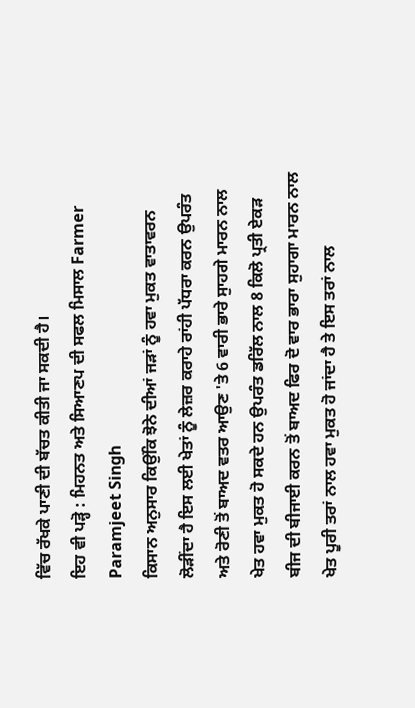ਵਿੱਚ ਰੱਖਕੇ ਪਾਣੀ ਦੀ ਬੱਚਤ ਕੀਤੀ ਜਾ ਸਕਦੀ ਹੈ।
ਇਹ ਵੀ ਪੜ੍ਹੋ : ਮਿਹਨਤ ਅਤੇ ਸਿਆਣਪ ਦੀ ਸਫਲ ਮਿਸਾਲ Farmer Paramjeet Singh
ਕਿਸਾਨ ਅਨੁਸਾਰ ਕਿਉਂਕਿ ਝੋਨੇ ਦੀਆਂ ਜੜਾਂ ਨੂੰ ਹਵਾ ਮੁਕਤ ਵਾਤਾਵਰਨ ਲੋੜੀਂਦਾ ਹੈ ਇਸ ਲਈ ਖੇਤਾਂ ਨੂੰ ਲੇਜ਼ਰ ਕਰਾਹੇ ਰਾਂਹੀ ਪੱਧਰਾ ਕਰਨ ਉਪਰੰਤ ਅਤੇ ਰੋਣੀ ਤੋਂ ਬਾਅਦ ਵਤਰ ਆਉਣ 'ਤੇ 6 ਵਾਰੀ ਭਾਰੇ ਸੁਾਹਗੇ ਮਾਰਨ ਨਾਲ ਖੇਤ ਹਵਾ ਮੁਕਤ ਹੋ ਸਕਦੇ ਹਨ ਉਪਰੰਤ ਡਰਿੱਲ ਨਾਲ 8 ਕਿਲੋ ਪ੍ਰਤੀ ਏਕੜ ਬੀਜ ਦੀ ਬੀਜਾਈ ਕਰਨ ਤੋਂ ਬਾਅਦ ਫਿਰ ਦੋ ਵਾਰ ਭਾਰਾ ਸੁਹਾਗਾ ਮਾਰਨ ਨਾਲ ਖੇਤ ਪੂਰੀ ਤਰਾਂ ਨਾਲ ਹਵਾ ਮੁਕਤ ਹੋ ਜਾਂਦਾ ਹੈ ਤੇ ਇਸ ਤਰਾਂ ਨਾਲ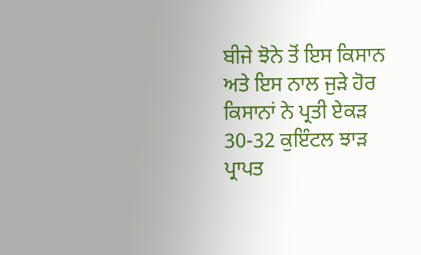ਬੀਜੇ ਝੋਨੇ ਤੋਂ ਇਸ ਕਿਸਾਨ ਅਤੇ ਇਸ ਨਾਲ ਜੁੜੇ ਹੋਰ ਕਿਸਾਨਾਂ ਨੇ ਪ੍ਰਤੀ ਏਕੜ 30-32 ਕੁਇੰਟਲ ਝਾੜ ਪ੍ਰਾਪਤ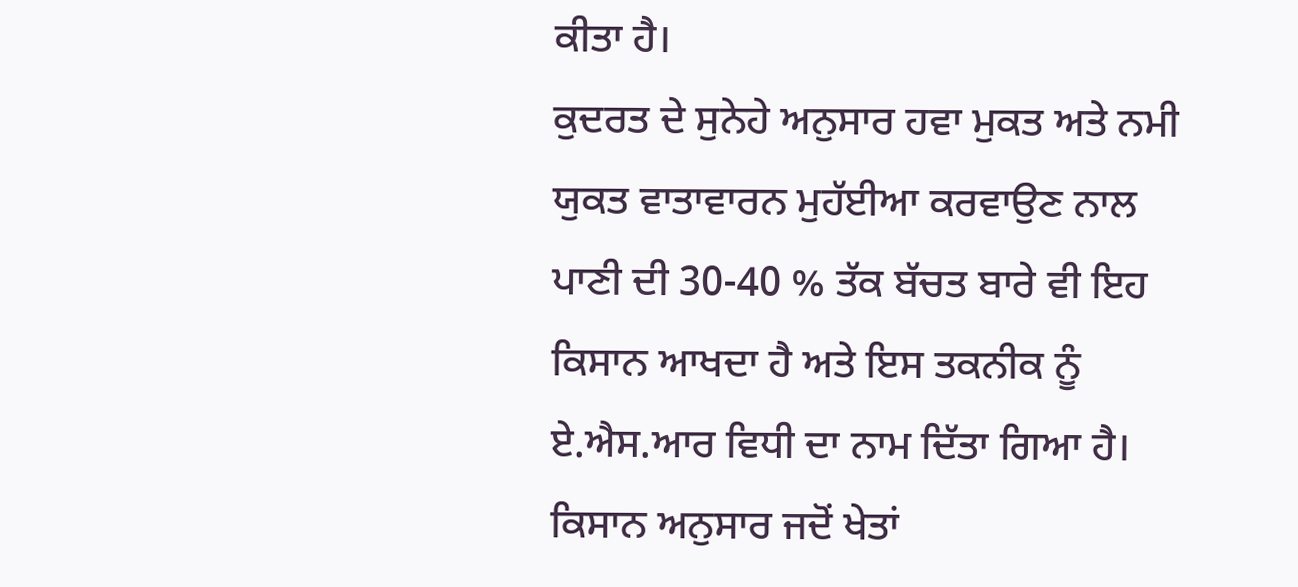ਕੀਤਾ ਹੈ।
ਕੁਦਰਤ ਦੇ ਸੁਨੇਹੇ ਅਨੁਸਾਰ ਹਵਾ ਮੁਕਤ ਅਤੇ ਨਮੀ ਯੁਕਤ ਵਾਤਾਵਾਰਨ ਮੁਹੱਈਆ ਕਰਵਾਉਣ ਨਾਲ ਪਾਣੀ ਦੀ 30-40 % ਤੱਕ ਬੱਚਤ ਬਾਰੇ ਵੀ ਇਹ ਕਿਸਾਨ ਆਖਦਾ ਹੈ ਅਤੇ ਇਸ ਤਕਨੀਕ ਨੂੰ ਏ.ਐਸ.ਆਰ ਵਿਧੀ ਦਾ ਨਾਮ ਦਿੱਤਾ ਗਿਆ ਹੈ। ਕਿਸਾਨ ਅਨੁਸਾਰ ਜਦੋਂ ਖੇਤਾਂ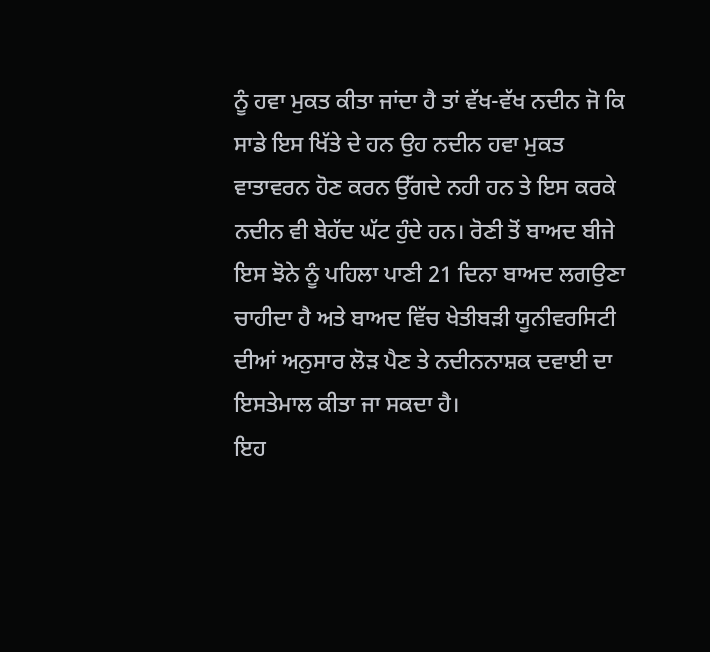ਨੂੰ ਹਵਾ ਮੁਕਤ ਕੀਤਾ ਜਾਂਦਾ ਹੈ ਤਾਂ ਵੱਖ-ਵੱਖ ਨਦੀਨ ਜੋ ਕਿ ਸਾਡੇ ਇਸ ਖਿੱਤੇ ਦੇ ਹਨ ਉਹ ਨਦੀਨ ਹਵਾ ਮੁਕਤ ਵਾਤਾਵਰਨ ਹੋਣ ਕਰਨ ਉੱਗਦੇ ਨਹੀ ਹਨ ਤੇ ਇਸ ਕਰਕੇ ਨਦੀਨ ਵੀ ਬੇਹੱਦ ਘੱਟ ਹੁੰਦੇ ਹਨ। ਰੋਣੀ ਤੋਂ ਬਾਅਦ ਬੀਜੇ ਇਸ ਝੋਨੇ ਨੂੰ ਪਹਿਲਾ ਪਾਣੀ 21 ਦਿਨਾ ਬਾਅਦ ਲਗਉਣਾ ਚਾਹੀਦਾ ਹੈ ਅਤੇ ਬਾਅਦ ਵਿੱਚ ਖੇਤੀਬੜੀ ਯੂਨੀਵਰਸਿਟੀ ਦੀਆਂ ਅਨੁਸਾਰ ਲੋੜ ਪੈਣ ਤੇ ਨਦੀਨਨਾਸ਼ਕ ਦਵਾਈ ਦਾ ਇਸਤੇਮਾਲ ਕੀਤਾ ਜਾ ਸਕਦਾ ਹੈ।
ਇਹ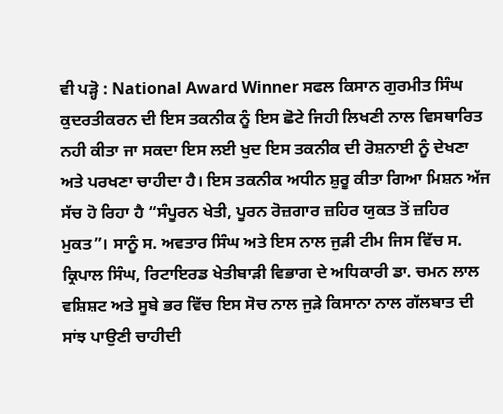ਵੀ ਪੜ੍ਹੋ : National Award Winner ਸਫਲ ਕਿਸਾਨ ਗੁਰਮੀਤ ਸਿੰਘ
ਕੁਦਰਤੀਕਰਨ ਦੀ ਇਸ ਤਕਨੀਕ ਨੂੰ ਇਸ ਛੋਟੇ ਜਿਹੀ ਲਿਖਣੀ ਨਾਲ ਵਿਸਥਾਰਿਤ ਨਹੀ ਕੀਤਾ ਜਾ ਸਕਦਾ ਇਸ ਲਈ ਖੁਦ ਇਸ ਤਕਨੀਕ ਦੀ ਰੋਸ਼ਨਾਈ ਨੂੰ ਦੇਖਣਾ ਅਤੇ ਪਰਖਣਾ ਚਾਹੀਦਾ ਹੈ। ਇਸ ਤਕਨੀਕ ਅਧੀਨ ਸ਼ੁਰੂ ਕੀਤਾ ਗਿਆ ਮਿਸ਼ਨ ਅੱਜ ਸੱਚ ਹੋ ਰਿਹਾ ਹੈ “ਸੰਪੂਰਨ ਖੇਤੀ, ਪੂਰਨ ਰੋਜ਼ਗਾਰ ਜ਼ਹਿਰ ਯੁਕਤ ਤੋਂ ਜ਼ਹਿਰ ਮੁਕਤ”। ਸਾਨੂੰ ਸ. ਅਵਤਾਰ ਸਿੰਘ ਅਤੇ ਇਸ ਨਾਲ ਜੁੜੀ ਟੀਮ ਜਿਸ ਵਿੱਚ ਸ. ਕ੍ਰਿਪਾਲ ਸਿੰਘ, ਰਿਟਾਇਰਡ ਖੇਤੀਬਾੜੀ ਵਿਭਾਗ ਦੇ ਅਧਿਕਾਰੀ ਡਾ. ਚਮਨ ਲਾਲ ਵਸ਼ਿਸ਼ਟ ਅਤੇ ਸੂਬੇ ਭਰ ਵਿੱਚ ਇਸ ਸੋਚ ਨਾਲ ਜੁੜੇ ਕਿਸਾਨਾ ਨਾਲ ਗੱਲਬਾਤ ਦੀ ਸਾਂਝ ਪਾਉਣੀ ਚਾਹੀਦੀ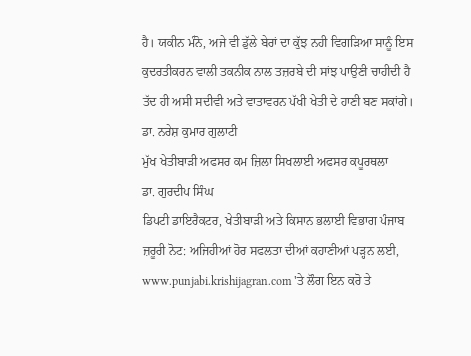ਹੈ। ਯਕੀਨ ਮੰਨੋ, ਅਜੇ ਵੀ ਡੁੱਲੇ ਬੇਰਾਂ ਦਾ ਕੁੱਝ ਨਹੀ ਵਿਗੜਿਆ ਸਾਨੂੰ ਇਸ ਕੁਦਰਤੀਕਰਨ ਵਾਲੀ ਤਕਨੀਕ ਨਾਲ ਤਜ਼ਰਬੇ ਦੀ ਸਾਂਝ ਪਾਉਣੀ ਚਾਹੀਦੀ ਹੈ ਤੱਦ ਹੀ ਅਸੀ ਸਦੀਵੀ ਅਤੇ ਵਾਤਾਵਰਨ ਪੱਖੀ ਖੇਤੀ ਦੇ ਹਾਣੀ ਬਣ ਸਕਾਂਗੇ।
ਡਾ. ਨਰੇਸ਼ ਕੁਮਾਰ ਗੁਲਾਟੀ
ਮੁੱਖ ਖੇਤੀਬਾੜੀ ਅਫਸਰ ਕਮ ਜ਼ਿਲਾ ਸਿਖਲਾਈ ਅਫਸਰ ਕਪੂਰਥਲਾ
ਡਾ. ਗੁਰਦੀਪ ਸਿੰਘ
ਡਿਪਟੀ ਡਾਇਰੈਕਟਰ, ਖੇਤੀਬਾੜੀ ਅਤੇ ਕਿਸਾਨ ਭਲਾਈ ਵਿਭਾਗ ਪੰਜਾਬ
ਜ਼ਰੂਰੀ ਨੋਟ: ਅਜਿਹੀਆਂ ਹੋਰ ਸਫਲਤਾ ਦੀਆਂ ਕਹਾਣੀਆਂ ਪੜ੍ਹਨ ਲਈ, www.punjabi.krishijagran.com 'ਤੇ ਲੌਗ ਇਨ ਕਰੋ ਤੇ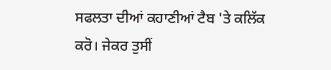ਸਫਲਤਾ ਦੀਆਂ ਕਹਾਣੀਆਂ ਟੈਬ 'ਤੇ ਕਲਿੱਕ ਕਰੋ। ਜੇਕਰ ਤੁਸੀਂ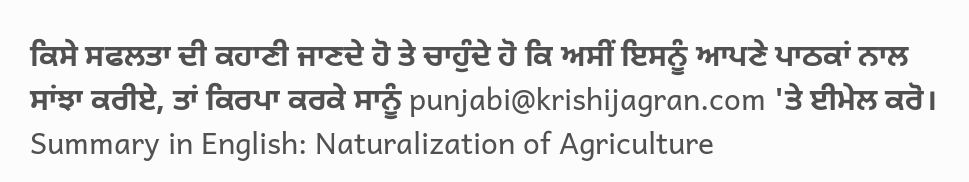ਕਿਸੇ ਸਫਲਤਾ ਦੀ ਕਹਾਣੀ ਜਾਣਦੇ ਹੋ ਤੇ ਚਾਹੁੰਦੇ ਹੋ ਕਿ ਅਸੀਂ ਇਸਨੂੰ ਆਪਣੇ ਪਾਠਕਾਂ ਨਾਲ ਸਾਂਝਾ ਕਰੀਏ, ਤਾਂ ਕਿਰਪਾ ਕਰਕੇ ਸਾਨੂੰ punjabi@krishijagran.com 'ਤੇ ਈਮੇਲ ਕਰੋ।
Summary in English: Naturalization of Agriculture